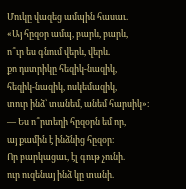Մուկը վազեց ամպին հասաւ.
«Այ հըզօր ամպ, բարև, բարև,
ո՞ւր ես գնում վերև, վերև.
քո դստրիկը հեզիկ-նազիկ,
հեզիկ-նազիկ, ոսկեմազիկ,
տուր ինձ՝ տանեմ, անեմ հարսիկ»։
— Ես ո՞րտեղի հըզօրն եմ որ,
այ քամին է ինձնից հըզօր։
Որ բարկացաւ, էլ գութ չունի.
ուր ուզենայ ինձ կը տանի.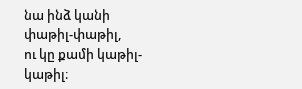նա ինձ կանի փաթիլ-փաթիլ,
ու կը քամի կաթիլ-կաթիլ։